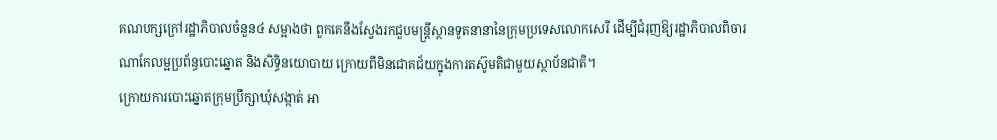គណបក្សក្រៅរដ្ឋាភិបាលចំនួន៤ សម្អាងថា ពួកគេនឹងស្វែងរកជួបមន្ត្រីស្ថានទូតនានានៃក្រុមប្រទេសលោកសេរី ដើម្បីជំរុញឱ្យរដ្ឋាភិបាលពិចារណាកែលម្អប្រព័ន្ធបោះឆ្នោត និងសិទ្ធិនយោបាយ ក្រោយពីមិនជោគជ័យក្នុងការតស៊ូមតិជាមួយស្ថាប័នជាតិ។
ក្រោយការបោះឆ្នោតក្រុមប្រឹក្សាឃុំសង្កាត់ អា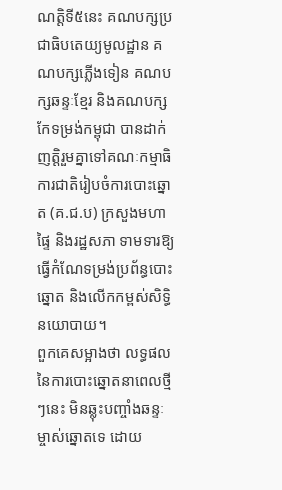ណត្តិទី៥នេះ គណបក្សប្រជាធិបតេយ្យមូលដ្ឋាន គណបក្សភ្លើងទៀន គណបក្សឆន្ទៈខ្មែរ និងគណបក្សកែទម្រង់កម្ពុជា បានដាក់ញត្តិរួមគ្នាទៅគណៈកម្មាធិការជាតិរៀបចំការបោះឆ្នោត (គ.ជ.ប) ក្រសួងមហាផ្ទៃ និងរដ្ឋសភា ទាមទារឱ្យធ្វើកំណែទម្រង់ប្រព័ន្ធបោះឆ្នោត និងលើកកម្ពស់សិទ្ធិនយោបាយ។
ពួកគេសម្អាងថា លទ្ធផលនៃការបោះឆ្នោតនាពេលថ្មីៗនេះ មិនឆ្លុះបញ្ចាំងឆន្ទៈម្ចាស់ឆ្នោតទេ ដោយ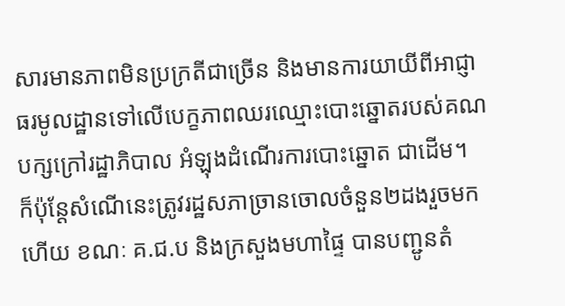សារមានភាពមិនប្រក្រតីជាច្រើន និងមានការយាយីពីអាជ្ញាធរមូលដ្ឋានទៅលើបេក្ខភាពឈរឈ្មោះបោះឆ្នោតរបស់គណបក្សក្រៅរដ្ឋាភិបាល អំឡុងដំណើរការបោះឆ្នោត ជាដើម។
ក៏ប៉ុន្តែសំណើនេះត្រូវរដ្ឋសភាច្រានចោលចំនួន២ដងរួចមកហើយ ខណៈ គ.ជ.ប និងក្រសួងមហាផ្ទៃ បានបញ្ជូនតំ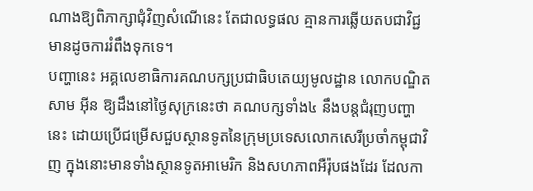ណាងឱ្យពិភាក្សាជុំវិញសំណើនេះ តែជាលទ្ធផល គ្មានការឆ្លើយតបជាវិជ្ជមានដូចការរំពឹងទុកទេ។
បញ្ហានេះ អគ្គលេខាធិការគណបក្សប្រជាធិបតេយ្យមូលដ្ឋាន លោកបណ្ឌិត សាម អ៊ីន ឱ្យដឹងនៅថ្ងៃសុក្រនេះថា គណបក្សទាំង៤ នឹងបន្តជំរុញបញ្ហានេះ ដោយប្រើជម្រើសជួបស្ថានទូតនៃក្រុមប្រទេសលោកសេរីប្រចាំកម្ពុជាវិញ ក្នុងនោះមានទាំងស្ថានទូតអាមេរិក និងសហភាពអឺរ៉ុបផងដែរ ដែលកា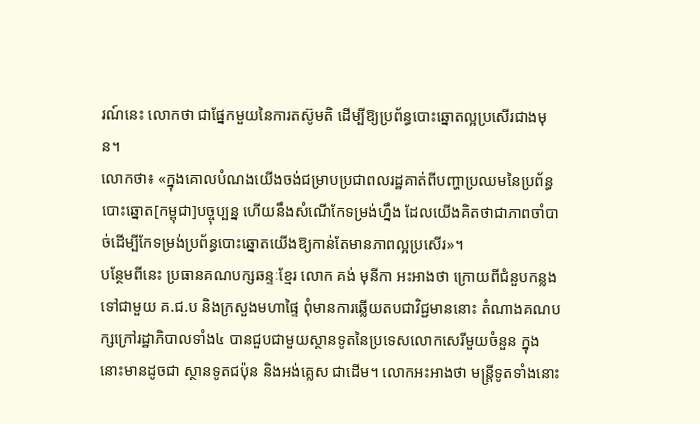រណ៍នេះ លោកថា ជាផ្នែកមួយនៃការតស៊ូមតិ ដើម្បីឱ្យប្រព័ន្ធបោះឆ្នោតល្អប្រសើរជាងមុន។
លោកថា៖ «ក្នុងគោលបំណងយើងចង់ជម្រាបប្រជាពលរដ្ឋគាត់ពីបញ្ហាប្រឈមនៃប្រព័ន្ធបោះឆ្នោត[កម្ពុជា]បច្ចុប្បន្ន ហើយនឹងសំណើកែទម្រង់ហ្នឹង ដែលយើងគិតថាជាភាពចាំបាច់ដើម្បីកែទម្រង់ប្រព័ន្ធបោះឆ្នោតយើងឱ្យកាន់តែមានភាពល្អប្រសើរ»។
បន្ថែមពីនេះ ប្រធានគណបក្សឆន្ទៈខ្មែរ លោក គង់ មុនីកា អះអាងថា ក្រោយពីជំនួបកន្លងទៅជាមួយ គ.ជ.ប និងក្រសួងមហាផ្ទៃ ពុំមានការឆ្លើយតបជាវិជ្ជមាននោះ តំណាងគណបក្សក្រៅរដ្ឋាភិបាលទាំង៤ បានជួបជាមួយស្ថានទូតនៃប្រទេសលោកសេរីមួយចំនួន ក្នុងនោះមានដូចជា ស្ថានទូតជប៉ុន និងអង់គ្លេស ជាដើម។ លោកអះអាងថា មន្ត្រីទូតទាំងនោះ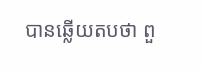បានឆ្លើយតបថា ពួ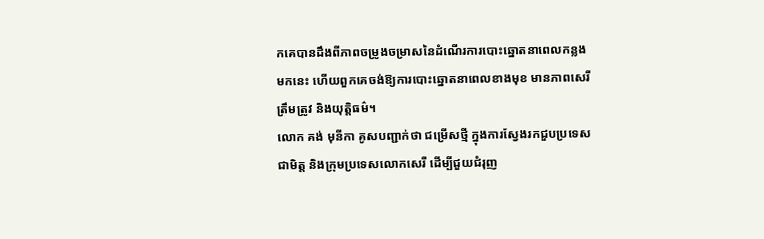កគេបានដឹងពីភាពចម្រូងចម្រាសនៃដំណើរការបោះឆ្នោតនាពេលកន្លងមកនេះ ហើយពួកគេចង់ឱ្យការបោះឆ្នោតនាពេលខាងមុខ មានភាពសេរី ត្រឹមត្រូវ និងយុត្តិធម៌។
លោក គង់ មុនីកា គូសបញ្ជាក់ថា ជម្រើសថ្មី ក្នុងការស្វែងរកជួបប្រទេសជាមិត្ត និងក្រុមប្រទេសលោកសេរី ដើម្បីជួយជំរុញ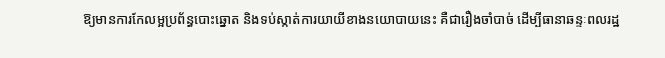ឱ្យមានការកែលម្អប្រព័ន្ធបោះឆ្នោត និងទប់ស្កាត់ការយាយីខាងនយោបាយនេះ គឺជារឿងចាំបាច់ ដើម្បីធានាឆន្ទៈពលរដ្ឋ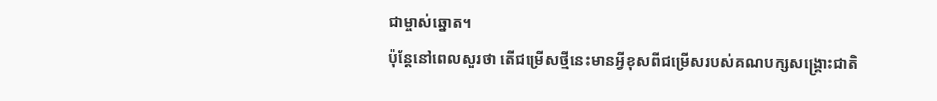ជាម្ចាស់ឆ្នោត។
ប៉ុន្តែនៅពេលសួរថា តើជម្រើសថ្មីនេះមានអ្វីខុសពីជម្រើសរបស់គណបក្សសង្គ្រោះជាតិ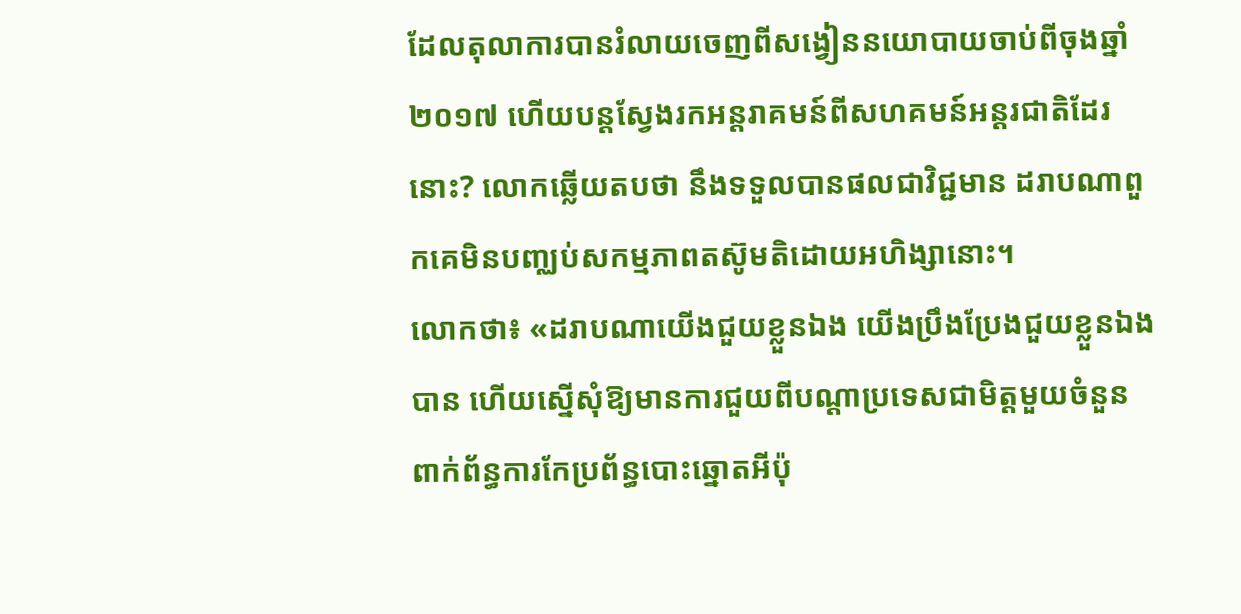ដែលតុលាការបានរំលាយចេញពីសង្វៀននយោបាយចាប់ពីចុងឆ្នាំ២០១៧ ហើយបន្តស្វែងរកអន្តរាគមន៍ពីសហគមន៍អន្តរជាតិដែរនោះ? លោកឆ្លើយតបថា នឹងទទួលបានផលជាវិជ្ជមាន ដរាបណាពួកគេមិនបញ្ឈប់សកម្មភាពតស៊ូមតិដោយអហិង្សានោះ។
លោកថា៖ «ដរាបណាយើងជួយខ្លួនឯង យើងប្រឹងប្រែងជួយខ្លួនឯងបាន ហើយស្នើសុំឱ្យមានការជួយពីបណ្តាប្រទេសជាមិត្តមួយចំនួន ពាក់ព័ន្ធការកែប្រព័ន្ធបោះឆ្នោតអីប៉ុ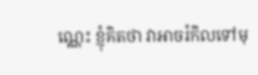ណ្ណេះ ខ្ញុំគិតថា វាអាចរំកិលទៅមុ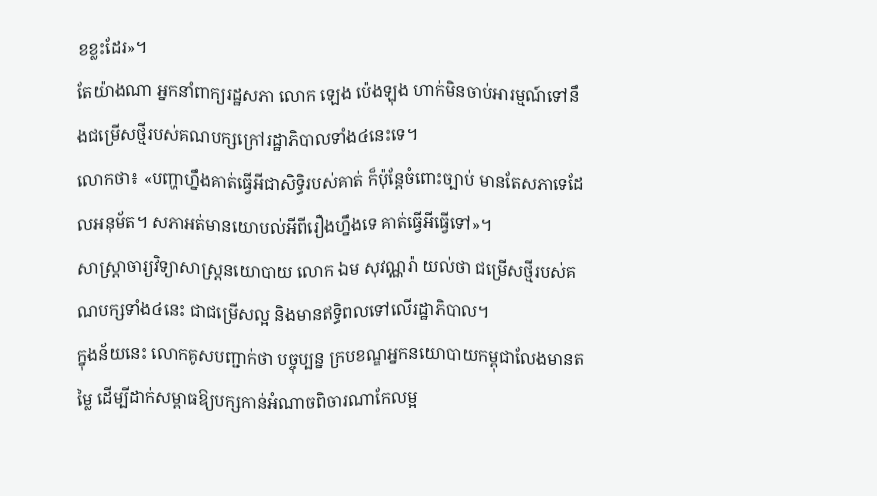ខខ្លះដែរ»។
តែយ៉ាងណា អ្នកនាំពាក្យរដ្ឋសភា លោក ឡេង ប៉េងឡុង ហាក់មិនចាប់អារម្មណ៍ទៅនឹងជម្រើសថ្មីរបស់គណបក្សក្រៅរដ្ឋាភិបាលទាំង៤នេះទេ។
លោកថា៖ «បញ្ហាហ្នឹងគាត់ធ្វើអីជាសិទ្ធិរបស់គាត់ ក៏ប៉ុន្តែចំពោះច្បាប់ មានតែសភាទេដែលអនុម័ត។ សភាអត់មានយោបល់អីពីរឿងហ្នឹងទេ គាត់ធ្វើអីធ្វើទៅ»។
សាស្ត្រាចារ្យវិទ្យាសាស្ត្រនយោបាយ លោក ឯម សុវណ្ណរ៉ា យល់ថា ជម្រើសថ្មីរបស់គណបក្សទាំង៤នេះ ជាជម្រើសល្អ និងមានឥទ្ធិពលទៅលើរដ្ឋាភិបាល។
ក្នុងន័យនេះ លោកគូសបញ្ជាក់ថា បច្ចុប្បន្ន ក្របខណ្ឌអ្នកនយោបាយកម្ពុជាលែងមានតម្លៃ ដើម្បីដាក់សម្ពាធឱ្យបក្សកាន់អំណាចពិចារណាកែលម្អ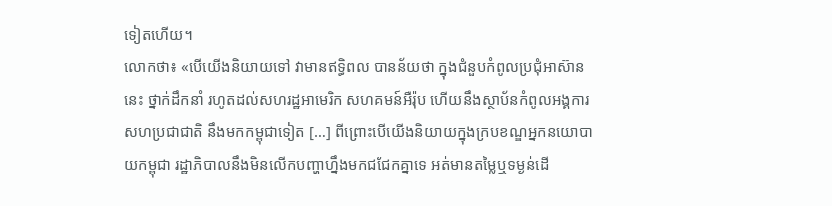ទៀតហើយ។
លោកថា៖ «បើយើងនិយាយទៅ វាមានឥទ្ធិពល បានន័យថា ក្នុងជំនួបកំពូលប្រជុំអាស៊ាននេះ ថ្នាក់ដឹកនាំ រហូតដល់សហរដ្ឋអាមេរិក សហគមន៍អឺរ៉ុប ហើយនឹងស្ថាប័នកំពូលអង្គការសហប្រជាជាតិ នឹងមកកម្ពុជាទៀត […] ពីព្រោះបើយើងនិយាយក្នុងក្របខណ្ឌអ្នកនយោបាយកម្ពុជា រដ្ឋាភិបាលនឹងមិនលើកបញ្ហាហ្នឹងមកជជែកគ្នាទេ អត់មានតម្លៃឬទម្ងន់ដើ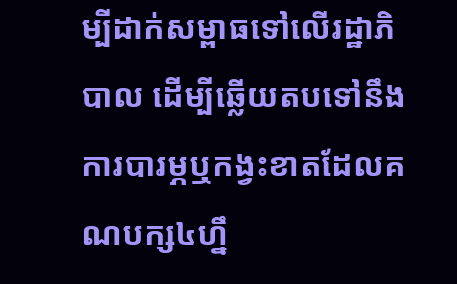ម្បីដាក់សម្ពាធទៅលើរដ្ឋាភិបាល ដើម្បីឆ្លើយតបទៅនឹងការបារម្ភឬកង្វះខាតដែលគណបក្ស៤ហ្នឹ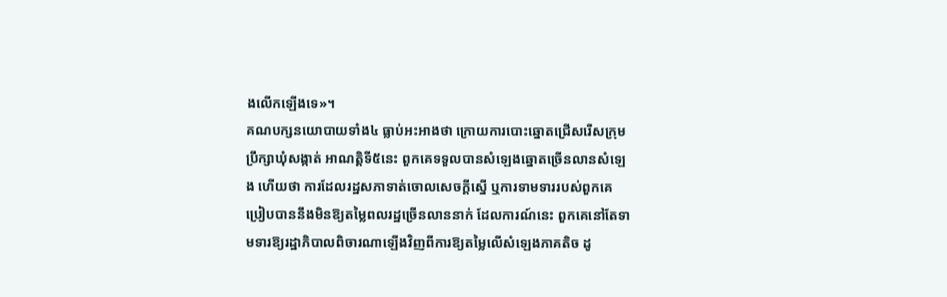ងលើកឡើងទេ»។
គណបក្សនយោបាយទាំង៤ ធ្លាប់អះអាងថា ក្រោយការបោះឆ្នោតជ្រើសរើសក្រុមប្រឹក្សាឃុំសង្កាត់ អាណត្តិទី៥នេះ ពួកគេទទួលបានសំឡេងឆ្នោតច្រើនលានសំឡេង ហើយថា ការដែលរដ្ឋសភាទាត់ចោលសេចក្តីស្នើ ឬការទាមទាររបស់ពួកគេ ប្រៀបបាននឹងមិនឱ្យតម្លៃពលរដ្ឋច្រើនលាននាក់ ដែលការណ៍នេះ ពួកគេនៅតែទាមទារឱ្យរដ្ឋាភិបាលពិចារណាឡើងវិញពីការឱ្យតម្លៃលើសំឡេងភាគតិច ដូ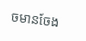ចមានចែង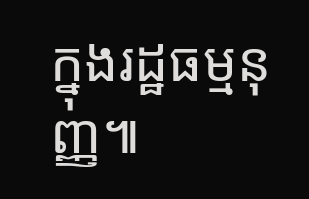ក្នុងរដ្ឋធម្មនុញ្ញ៕